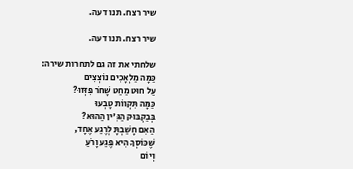שיר רצח. תנו דעה.

שיר רצח. תנו דעה.

שלחתי את זה גם לתחרות שירה:
כַּמָּה מַלְאָכִים נוֹצְצִים
עַל חוּט מַחַט שָׁחֹר פִּזְּזוּ?
כַּמָּה תִּקְווֹת טָבְעוּ
בְּבַקְבּוּק הַגִּ'ין הַהוּא?
הַאִם חָשַׁבְתָּ לְרֶגַע אֶחָד,
שֶׁכּוֹסְךָ הִיא פֶּגַע וָרֹעַ
וְיוֹם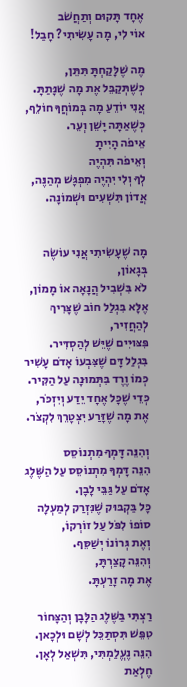אֶחָד תָּקוּם וְתַחֲשֹׁב
אוֹי לִי, מָה עָשִׂיתִי? חָבַל!

מֶה שֶׁלָּקַחְתָּ תִּתֵּן,
כְּשֶׁתְּקַבֵּל אֶת מָה שֶׁנָּתַתָּ.
אֲנִי יוֹדֵעַ מָה בְּמוֹחֲךָ חוֹלֵף,
כְּשֶׁאַתָּה יָשֵׁן וְעֵר.
אֵיפֹה הָיִיתָ
וְאֵיפֹה תִּהְיֶה
לְךָ וְלִי יִהְיֶה מִפְגָּשׁ מְהַנֶּה,
אֲדוֹן תִּשְׁעִים וּשְׁמוֹנָה.


מָה שֶׁעָשִׂיתִי אֲנִי עוֹשֶׂה בְּגָאוֹן,
לֹא בִּשְׁבִיל הֲנָאָה אוֹ מָמוֹן,
אֶלָּא בִּגְלַל חוֹב שֶׁצָּרִיךְ לְהַחֲזִיר,
פִּצּוּיִים שֶׁיֵּשׁ לְהַסְדִּיר.
בִּגְלַל דָּם שֶׁצִּבְעוֹ אָדֹם עָשִׁיר
כְּמוֹ וֶרֶד בִּתְּמוּנָה עַל הַקִּיר.
כְּדֵי שֶׁכָּל אֶחָד יֵדַע וְיִזְכֹּר,
אֶת מָה שֶׁזָּרַע יִצְטָרֵךְ לִקְצֹר.

וְהִנֵּה דָּמְךָ מִתְנוֹסֵס
הִנֵּה דָּמְךָ מִתְנוֹסֵס עַל הַשֶּׁלֶג
אָדֹם עַל גַּבֵּי לָבָן.
כָּל בַּקְבּוּק שֶׁנִּזְרַק לְמַעְלָה
סוֹפוֹ לִפֹּל עַל זוֹרְקוֹ,
וְאֶת גְּרוֹנוֹ יְשַׁסֵּף.
וְהִנֵּה קָצַרְתָּ,
אֶת מָה זָרַעְתָּ.

רַצְתִּי בַּשֶּׁלֶג הַלָּבָן וְהַצָּחוֹר
טִפֵּשׁ תִּסְתַּכֵּל לְשָׁם וּלְכָאן.
הִנֵּה נֶעֱלַמְתִּי, תִּשְׁאַל לְאָן.
חֶלְאַת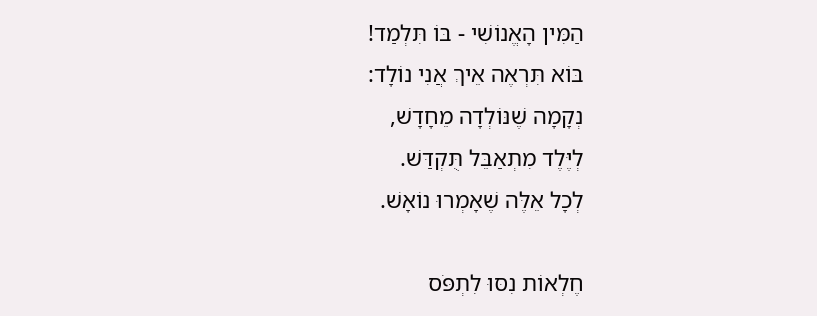הַמִּין הָאֱנוֹשִׁי - בּוֹ תִּלְמַד!
בּוֹא תִּרְאֶה אֵיךְ אֲנִי נוֹלָד:
נְקָמָה שֶׁנּוֹלְדָה מֵחָדָשׁ,
לְיֶּלֶד מִתְאַבֵּל תֻּקְדַּשׁ.
לְכָל אֵלֶּה שֶׁאָמְרוּ נוֹאָשׁ.

חֶלְאוֹת נִסּוּ לִתְפֹּס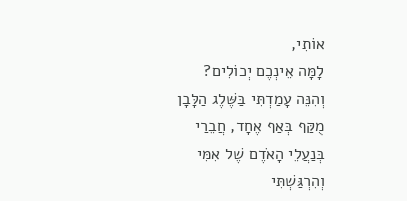אוֹתִי,
לָמָּה אֵינְכֶם יְכוֹלִים?
וְהִנֵּה עָמַדְתִּי בַּשֶּׁלֶג הַלָּבָן
מֻקַּף בְּאַף אֶחָד, חֲבֵרַי
בְּנַעֲלֵי הָאֹדֶם שֶׁל אִמִּי
וְהִרְגַּשְׁתִּי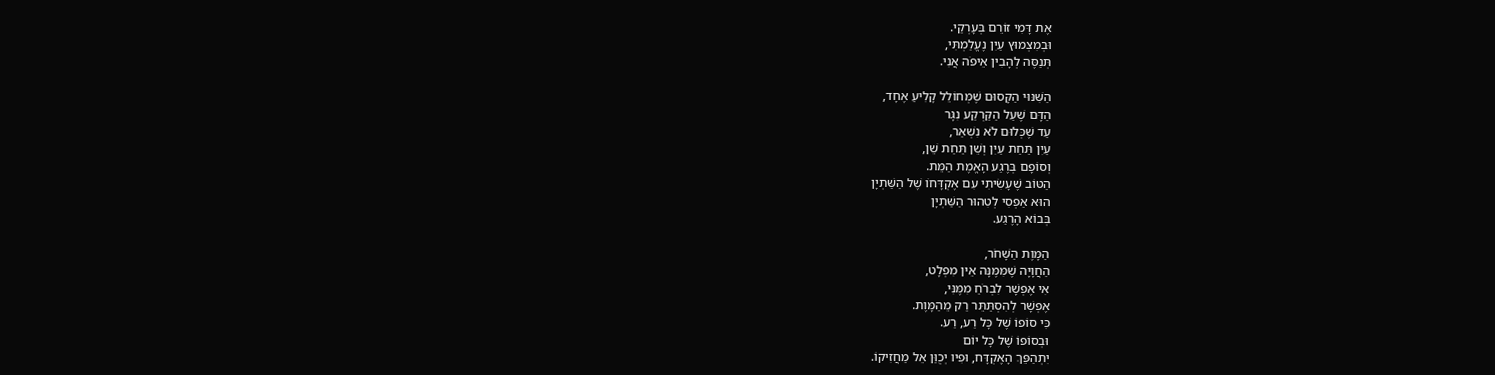אֶת דָּמִי זוֹרֵם בְּעָרְקַי.
וּבְמִצְמוּץ עַיִן נֶעֱלַמְתִּי,
תְּנַסֶּה לְהָבִין אֵיפֹה אֲנִי.

הַשִּׁנּוּי הַקָּסוּם שֶׁמְּחוֹלֵל קָלִיעַ אֶחָד,
הַדָּם שֶׁעַל הַקַּרְקַע נִגָּר
עַד שֶׁכְּלוּם לֹא נִשְׁאַר,
עַיִן תַּחַת עַיִן וְשֵׁן תַּחַת שֵׁן,
וְסוֹפָם בְּרֶגַע הָאֱמֶת הַמֵּת.
הַטּוֹב שֶׁעָשִׂיתִי עִם אֶקְדָּחוֹ שֶׁל הַשַּׁתְיָן
הוּא אַפְסִי לְטִהוּר הַשַּׁתְיָן
בְּבוֹא הָרֶגַע.

הַמָּוֶת הַשָּׁחֹר,
הַחֲוָיָה שֶׁמִּמֶּנָּה אֵין מִפְלָט,
אִי אֶפְשָׁר לִבְרֹחַ מִמֶּנִּי,
אֶפְשָׁר לְהִסְתַּתֵּר רַק מֵהַמָּוֶת.
כִּי סוֹפוֹ שֶׁל כָּל רַע, רַע.
וּבְסוֹפוֹ שֶׁל כָּל יוֹם
יִתְהַפֵּךְ הָאֶקְדָּח, וּפִיו יְכֻוַּן אֵל מַחֲזִיקוֹ.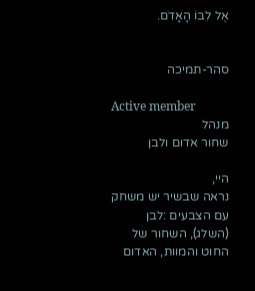אֶל לִבּוֹ הָאָדֹם.


סהר-תמיכה

Active member
מנהל
שחור אדום ולבן

היי,
נראה שבשיר יש משחק עם הצבעים :לבן (השלג), השחור של החוט והמוות, האדום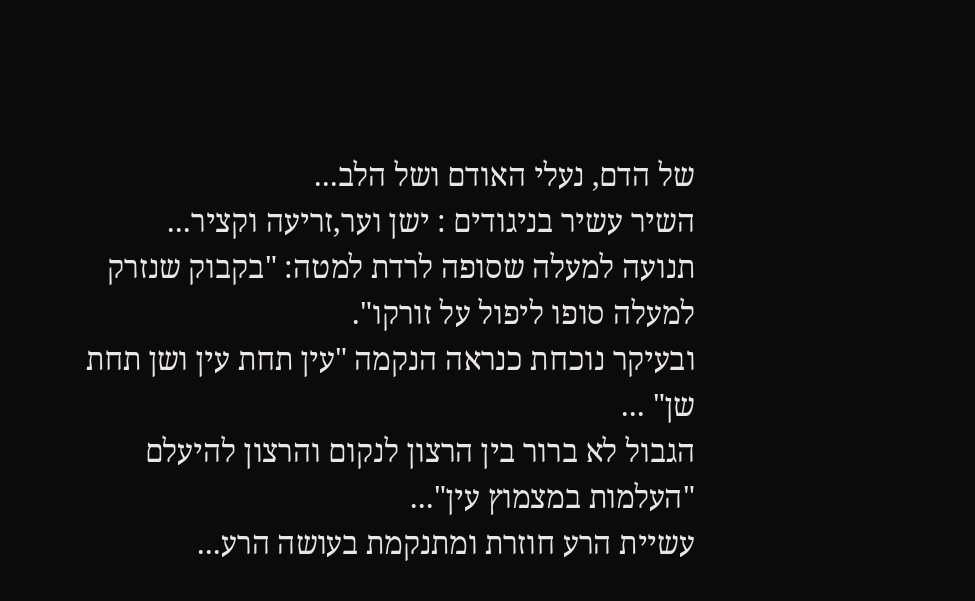של הדם, נעלי האודם ושל הלב...
השיר עשיר בניגודים : ישן וער,זריעה וקציר...
תנועה למעלה שסופה לרדת למטה: "בקבוק שנזרק למעלה סופו ליפול על זורקו".
ובעיקר נוכחת כנראה הנקמה "עין תחת עין ושן תחת שן" ...
הגבול לא ברור בין הרצון לנקום והרצון להיעלם "העלמות במצמוץ עין"...
עשיית הרע חוזרת ומתנקמת בעושה הרע...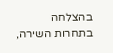בהצלחה בתחרות השירה,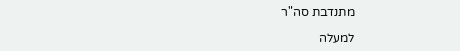מתנדבת סה"ר

למעלה